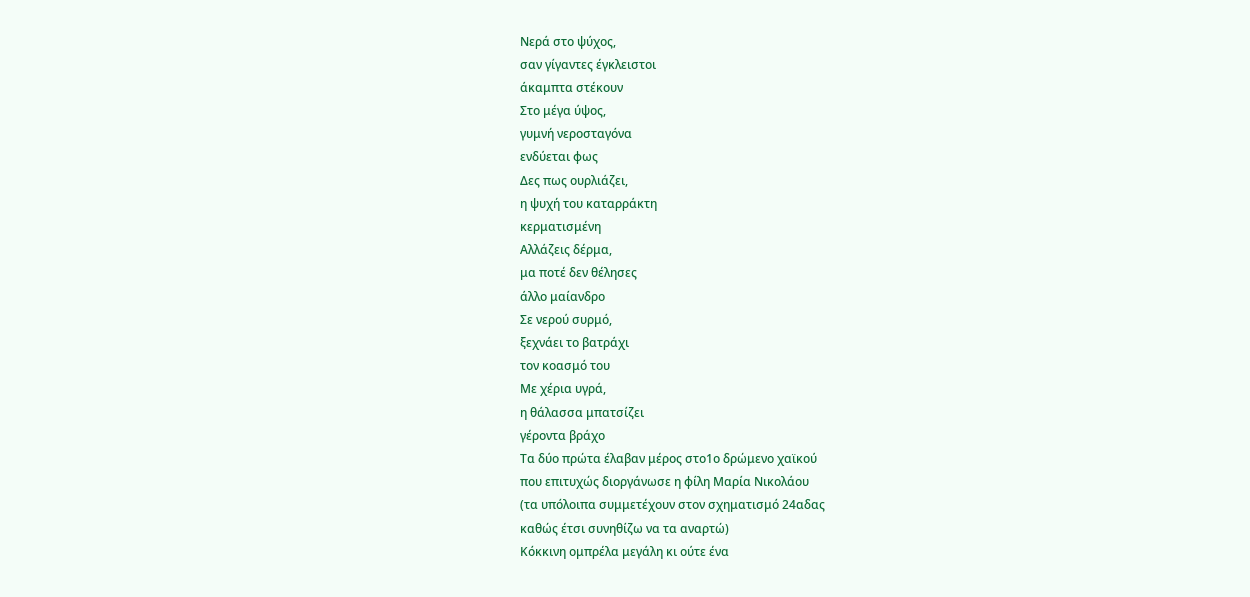Νερά στο ψύχος,
σαν γίγαντες έγκλειστοι
άκαμπτα στέκουν
Στο μέγα ύψος,
γυμνή νεροσταγόνα
ενδύεται φως
Δες πως ουρλιάζει,
η ψυχή του καταρράκτη
κερματισμένη
Αλλάζεις δέρμα,
μα ποτέ δεν θέλησες
άλλο μαίανδρο
Σε νερού συρμό,
ξεχνάει το βατράχι
τον κοασμό του
Με χέρια υγρά,
η θάλασσα μπατσίζει
γέροντα βράχο
Τα δύο πρώτα έλαβαν μέρος στο1ο δρώμενο χαϊκού
που επιτυχώς διοργάνωσε η φίλη Μαρία Νικολάου
(τα υπόλοιπα συμμετέχουν στον σχηματισμό 24αδας
καθώς έτσι συνηθίζω να τα αναρτώ)
Κόκκινη ομπρέλα μεγάλη κι ούτε ένα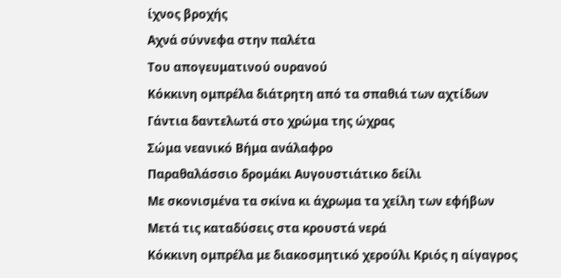ίχνος βροχής
Αχνά σύννεφα στην παλέτα
Του απογευματινού ουρανού
Κόκκινη ομπρέλα διάτρητη από τα σπαθιά των αχτίδων
Γάντια δαντελωτά στο χρώμα της ώχρας
Σώμα νεανικό Βήμα ανάλαφρο
Παραθαλάσσιο δρομάκι Αυγουστιάτικο δείλι
Με σκονισμένα τα σκίνα κι άχρωμα τα χείλη των εφήβων
Μετά τις καταδύσεις στα κρουστά νερά
Κόκκινη ομπρέλα με διακοσμητικό χερούλι Κριός η αίγαγρος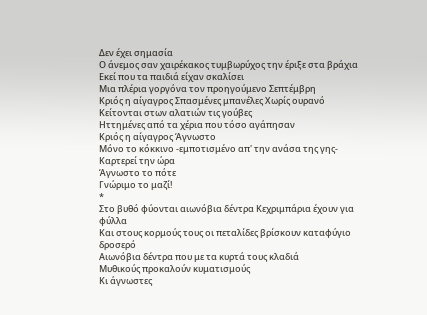Δεν έχει σημασία
Ο άνεμος σαν χαιρέκακος τυμβωρύχος την έριξε στα βράχια
Εκεί που τα παιδιά είχαν σκαλίσει
Μια πλέρια γοργόνα τον προηγούμενο Σεπτέμβρη
Κριός η αίγαγρος Σπασμένες μπανέλες Χωρίς ουρανό
Κείτονται στων αλατιών τις γούβες
Ηττημένες από τα χέρια που τόσο αγάπησαν
Κριός η αίγαγρος Άγνωστο
Μόνο το κόκκινο -εμποτισμένο απ' την ανάσα της γης-
Καρτερεί την ώρα
Άγνωστο το πότε
Γνώριμο το μαζί!
*
Στο βυθό φύονται αιωνόβια δέντρα Κεχριμπάρια έχουν για φύλλα
Και στους κορμούς τους οι πεταλίδες βρίσκουν καταφύγιο δροσερό
Αιωνόβια δέντρα που με τα κυρτά τους κλαδιά
Μυθικούς προκαλούν κυματισμούς
Κι άγνωστες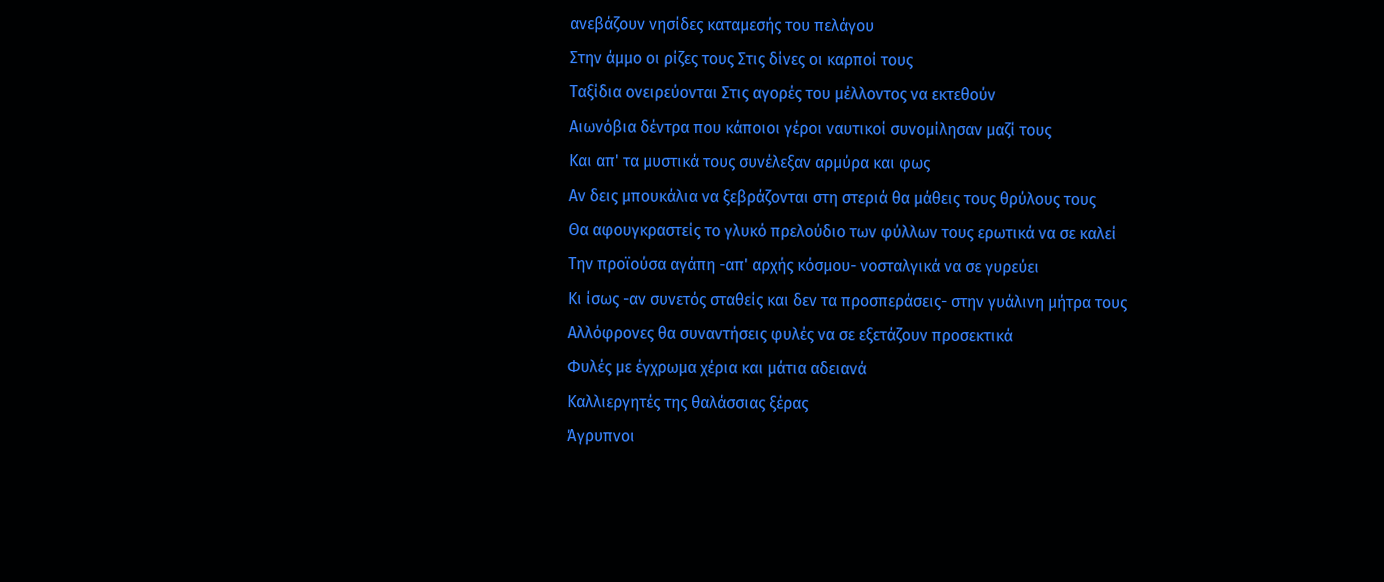ανεβάζουν νησίδες καταμεσής του πελάγου
Στην άμμο οι ρίζες τους Στις δίνες οι καρποί τους
Ταξίδια ονειρεύονται Στις αγορές του μέλλοντος να εκτεθούν
Αιωνόβια δέντρα που κάποιοι γέροι ναυτικοί συνομίλησαν μαζί τους
Και απ' τα μυστικά τους συνέλεξαν αρμύρα και φως
Αν δεις μπουκάλια να ξεβράζονται στη στεριά θα μάθεις τους θρύλους τους
Θα αφουγκραστείς το γλυκό πρελούδιο των φύλλων τους ερωτικά να σε καλεί
Την προϊούσα αγάπη -απ' αρχής κόσμου- νοσταλγικά να σε γυρεύει
Κι ίσως -αν συνετός σταθείς και δεν τα προσπεράσεις- στην γυάλινη μήτρα τους
Αλλόφρονες θα συναντήσεις φυλές να σε εξετάζουν προσεκτικά
Φυλές με έγχρωμα χέρια και μάτια αδειανά
Καλλιεργητές της θαλάσσιας ξέρας
Άγρυπνοι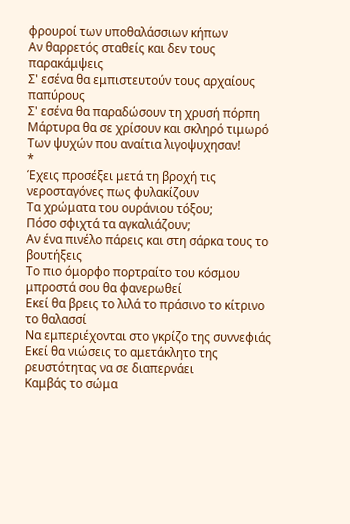φρουροί των υποθαλάσσιων κήπων
Αν θαρρετός σταθείς και δεν τους παρακάμψεις
Σ' εσένα θα εμπιστευτούν τους αρχαίους παπύρους
Σ' εσένα θα παραδώσουν τη χρυσή πόρπη
Μάρτυρα θα σε χρίσουν και σκληρό τιμωρό
Των ψυχών που αναίτια λιγοψυχησαν!
*
Έχεις προσέξει μετά τη βροχή τις νεροσταγόνες πως φυλακίζουν
Τα χρώματα του ουράνιου τόξου;
Πόσο σφιχτά τα αγκαλιάζουν;
Αν ένα πινέλο πάρεις και στη σάρκα τους το βουτήξεις
Το πιο όμορφο πορτραίτο του κόσμου μπροστά σου θα φανερωθεί
Εκεί θα βρεις το λιλά το πράσινο το κίτρινο το θαλασσί
Να εμπεριέχονται στο γκρίζο της συννεφιάς
Εκεί θα νιώσεις το αμετάκλητο της ρευστότητας να σε διαπερνάει
Καμβάς το σώμα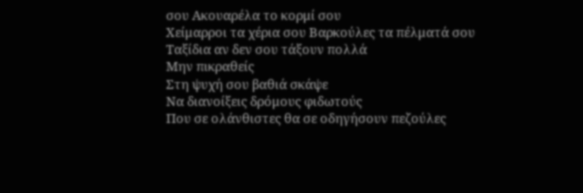σου Ακουαρέλα το κορμί σου
Χείμαρροι τα χέρια σου Βαρκούλες τα πέλματά σου
Ταξίδια αν δεν σου τάξουν πολλά
Μην πικραθείς
Στη ψυχή σου βαθιά σκάψε
Να διανοίξεις δρόμους φιδωτούς
Που σε ολάνθιστες θα σε οδηγήσουν πεζούλες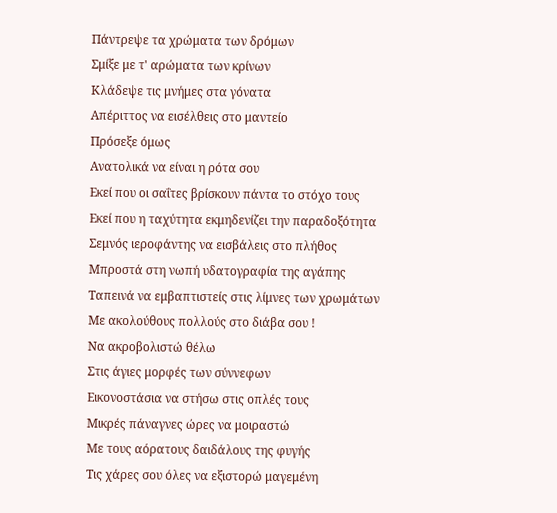Πάντρεψε τα χρώματα των δρόμων
Σμίξε με τ' αρώματα των κρίνων
Κλάδεψε τις μνήμες στα γόνατα
Απέριττος να εισέλθεις στο μαντείο
Πρόσεξε όμως
Ανατολικά να είναι η ρότα σου
Εκεί που οι σαΐτες βρίσκουν πάντα το στόχο τους
Εκεί που η ταχύτητα εκμηδενίζει την παραδοξότητα
Σεμνός ιεροφάντης να εισβάλεις στο πλήθος
Μπροστά στη νωπή υδατογραφία της αγάπης
Ταπεινά να εμβαπτιστείς στις λίμνες των χρωμάτων
Με ακολούθους πολλούς στο διάβα σου !
Να ακροβολιστώ θέλω
Στις άγιες μορφές των σύννεφων
Εικονοστάσια να στήσω στις οπλές τους
Μικρές πάναγνες ώρες να μοιραστώ
Με τους αόρατους δαιδάλους της φυγής
Τις χάρες σου όλες να εξιστορώ μαγεμένη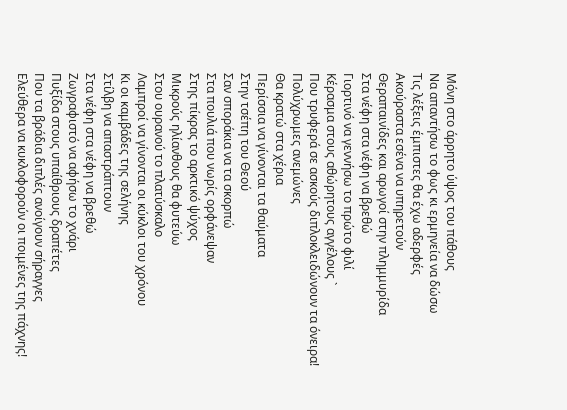Μόνη στο άρρητο ύψος του πάθους
Να απαντήσω το φως κι ερμηνεία να δώσω
Τις λέξεις έμπιστες θα έχω αδερφές
Ακούραστα εσένα να υπηρετούν
Θεραπαινίδες και αρωγοί στην πλημμυρίδα
Στα νέφη στα νέφη να βρεθώ
Γιορτινό να γεννήσω το πρώτο φιλί
Κέρασμα στους αθώρητους αγγέλους `
Που τρυφερά σε ασκούς διπλοκλειδώνουν τα όνειρα!
Πολύχρωμες ανεμώνες
Θα κρατώ στα χέρια
Περίσσια να γίνονται τα θαύματα
Στην τσέπη του Θεού
Σαν σποράκια να τα σκορπώ
Στα πουλιά που νωρίς ορφάνεψαν
Στης πίκρας το αρκτικό ψύχος
Μικρούς ηλίανθους θα φυτεύω
Στου ουρανού το πλατύσκαλο
Λαμπροί να γίνονται οι κύκλοι του χρόνου
Κι οι καμβάδες της σελήνης
Στίλβη να απαστράπτουν
Στα νέφη στα νέφη να βρεθώ
Ζωγραφιστό να αφήσω το χνάρι
Πυξίδα στους υπαίθριους δραπέτες
Που τα βράδια διπλές ανοίγουν σήραγγες
Ελεύθερα να κυκλοφορούν οι ποιμένες της πάχνης!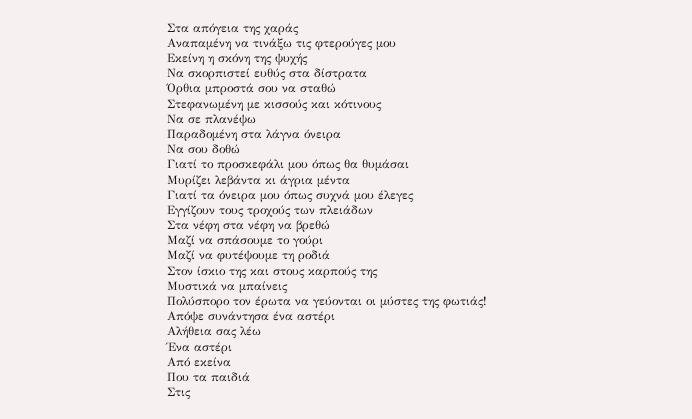Στα απόγεια της χαράς
Αναπαμένη να τινάξω τις φτερούγες μου
Εκείνη η σκόνη της ψυχής
Να σκορπιστεί ευθύς στα δίστρατα
Όρθια μπροστά σου να σταθώ
Στεφανωμένη με κισσούς και κότινους
Να σε πλανέψω
Παραδομένη στα λάγνα όνειρα
Να σου δοθώ
Γιατί το προσκεφάλι μου όπως θα θυμάσαι
Μυρίζει λεβάντα κι άγρια μέντα
Γιατί τα όνειρα μου όπως συχνά μου έλεγες
Εγγίζουν τους τροχούς των πλειάδων
Στα νέφη στα νέφη να βρεθώ
Μαζί να σπάσουμε το γούρι
Μαζί να φυτέψουμε τη ροδιά
Στον ίσκιο της και στους καρπούς της
Μυστικά να μπαίνεις
Πολύσπορο τον έρωτα να γεύονται οι μύστες της φωτιάς!
Απόψε συνάντησα ένα αστέρι
Αλήθεια σας λέω
Ένα αστέρι
Από εκείνα
Που τα παιδιά
Στις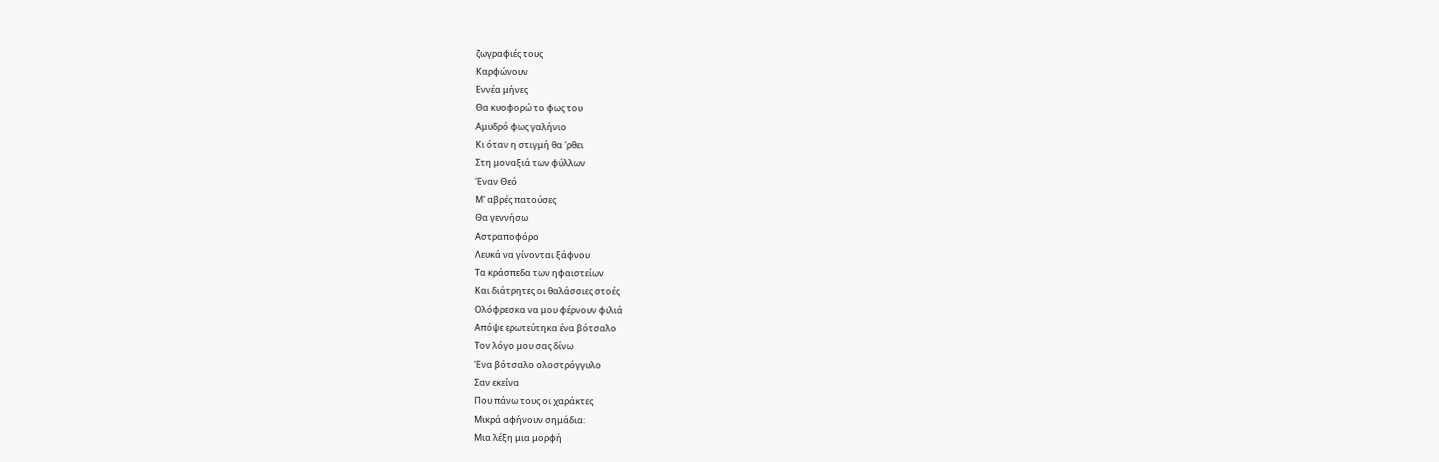ζωγραφιές τους
Καρφώνουν
Εννέα μήνες
Θα κυοφορώ το φως του
Αμυδρό φως γαλήνιο
Κι όταν η στιγμή θα 'ρθει
Στη μοναξιά των φύλλων
Έναν Θεό
Μ' αβρές πατούσες
Θα γεννήσω
Αστραποφόρο
Λευκά να γίνονται ξάφνου
Τα κράσπεδα των ηφαιστείων
Και διάτρητες οι θαλάσσιες στοές
Ολόφρεσκα να μου φέρνουν φιλιά
Απόψε ερωτεύτηκα ένα βότσαλο
Τον λόγο μου σας δίνω
Ένα βότσαλο ολοστρόγγυλο
Σαν εκείνα
Που πάνω τους οι χαράκτες
Μικρά αφήνουν σημάδια:
Μια λέξη μια μορφή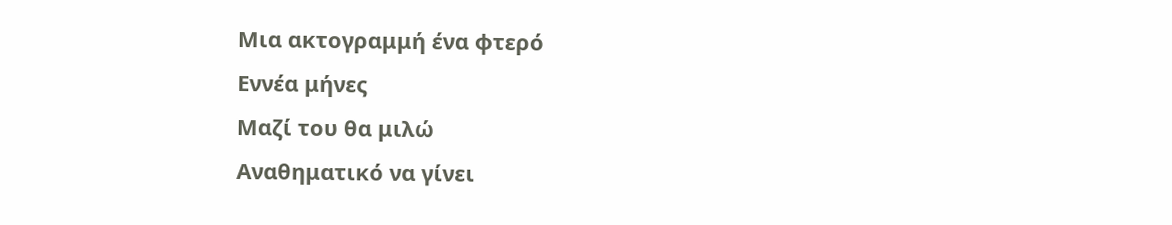Μια ακτογραμμή ένα φτερό
Εννέα μήνες
Μαζί του θα μιλώ
Αναθηματικό να γίνει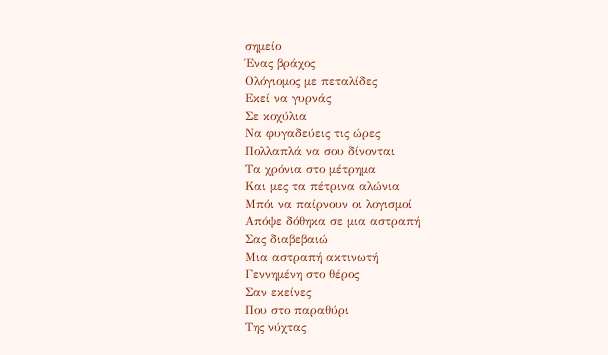σημείο
Ένας βράχος
Ολόγιομος με πεταλίδες
Εκεί να γυρνάς
Σε κοχύλια
Να φυγαδεύεις τις ώρες
Πολλαπλά να σου δίνονται
Τα χρόνια στο μέτρημα
Και μες τα πέτρινα αλώνια
Μπόι να παίρνουν οι λογισμοί
Απόψε δόθηκα σε μια αστραπή
Σας διαβεβαιώ
Μια αστραπή ακτινωτή
Γεννημένη στο θέρος
Σαν εκείνες
Που στο παραθύρι
Της νύχτας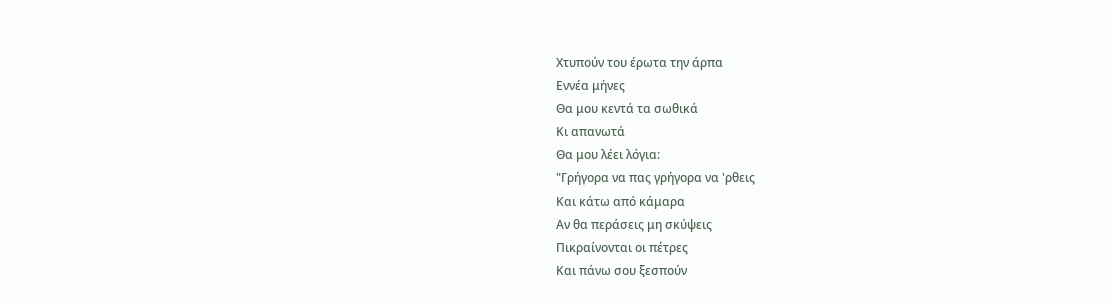Χτυπούν του έρωτα την άρπα
Εννέα μήνες
Θα μου κεντά τα σωθικά
Κι απανωτά
Θα μου λέει λόγια:
"Γρήγορα να πας γρήγορα να 'ρθεις
Και κάτω από κάμαρα
Αν θα περάσεις μη σκύψεις
Πικραίνονται οι πέτρες
Και πάνω σου ξεσπούν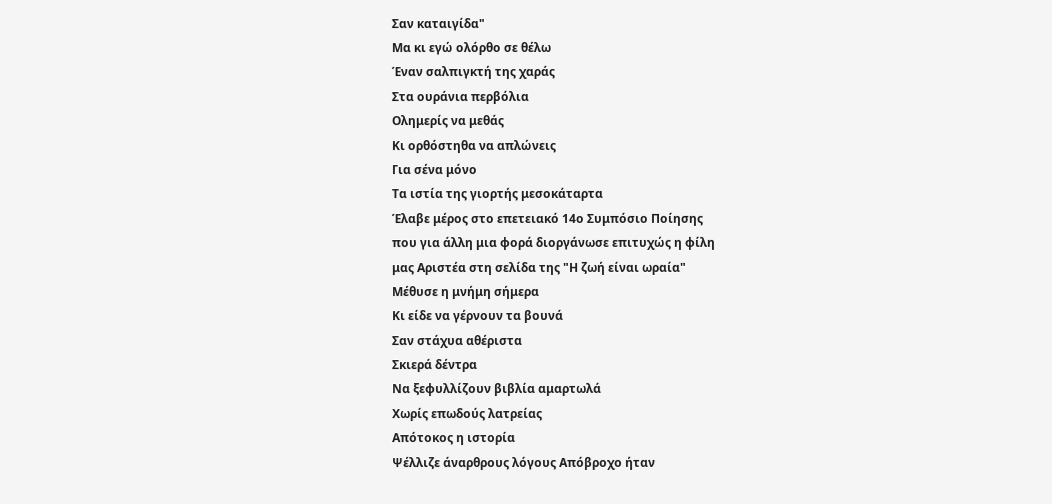Σαν καταιγίδα"
Μα κι εγώ ολόρθο σε θέλω
Έναν σαλπιγκτή της χαράς
Στα ουράνια περβόλια
Ολημερίς να μεθάς
Κι ορθόστηθα να απλώνεις
Για σένα μόνο
Τα ιστία της γιορτής μεσοκάταρτα
Έλαβε μέρος στο επετειακό 14ο Συμπόσιο Ποίησης
που για άλλη μια φορά διοργάνωσε επιτυχώς η φίλη
μας Αριστέα στη σελίδα της "Η ζωή είναι ωραία"
Μέθυσε η μνήμη σήμερα
Κι είδε να γέρνουν τα βουνά
Σαν στάχυα αθέριστα
Σκιερά δέντρα
Να ξεφυλλίζουν βιβλία αμαρτωλά
Χωρίς επωδούς λατρείας
Απότοκος η ιστορία
Ψέλλιζε άναρθρους λόγους Απόβροχο ήταν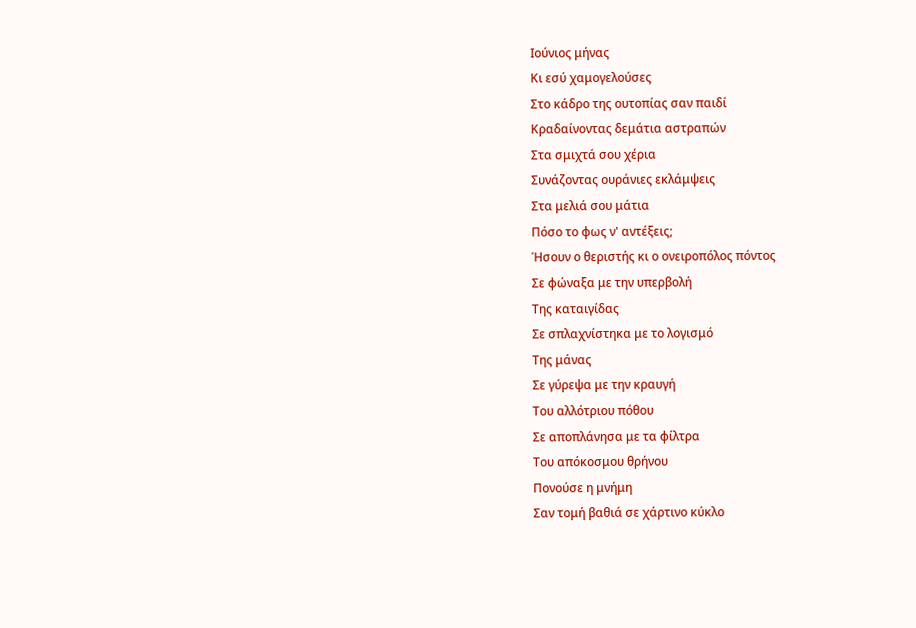Ιούνιος μήνας
Κι εσύ χαμογελούσες
Στο κάδρο της ουτοπίας σαν παιδί
Κραδαίνοντας δεμάτια αστραπών
Στα σμιχτά σου χέρια
Συνάζοντας ουράνιες εκλάμψεις
Στα μελιά σου μάτια
Πόσο το φως ν' αντέξεις;
Ήσουν ο θεριστής κι ο ονειροπόλος πόντος
Σε φώναξα με την υπερβολή
Της καταιγίδας
Σε σπλαχνίστηκα με το λογισμό
Της μάνας
Σε γύρεψα με την κραυγή
Του αλλότριου πόθου
Σε αποπλάνησα με τα φίλτρα
Του απόκοσμου θρήνου
Πονούσε η μνήμη
Σαν τομή βαθιά σε χάρτινο κύκλο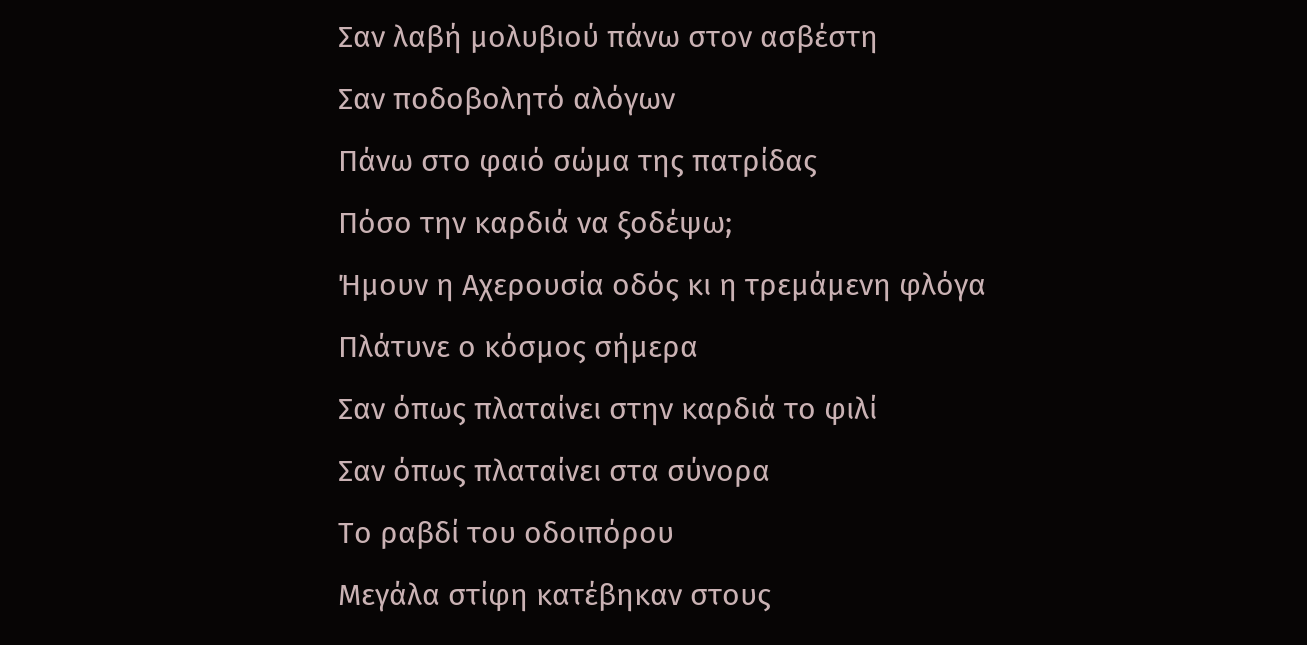Σαν λαβή μολυβιού πάνω στον ασβέστη
Σαν ποδοβολητό αλόγων
Πάνω στο φαιό σώμα της πατρίδας
Πόσο την καρδιά να ξοδέψω;
Ήμουν η Αχερουσία οδός κι η τρεμάμενη φλόγα
Πλάτυνε ο κόσμος σήμερα
Σαν όπως πλαταίνει στην καρδιά το φιλί
Σαν όπως πλαταίνει στα σύνορα
Το ραβδί του οδοιπόρου
Μεγάλα στίφη κατέβηκαν στους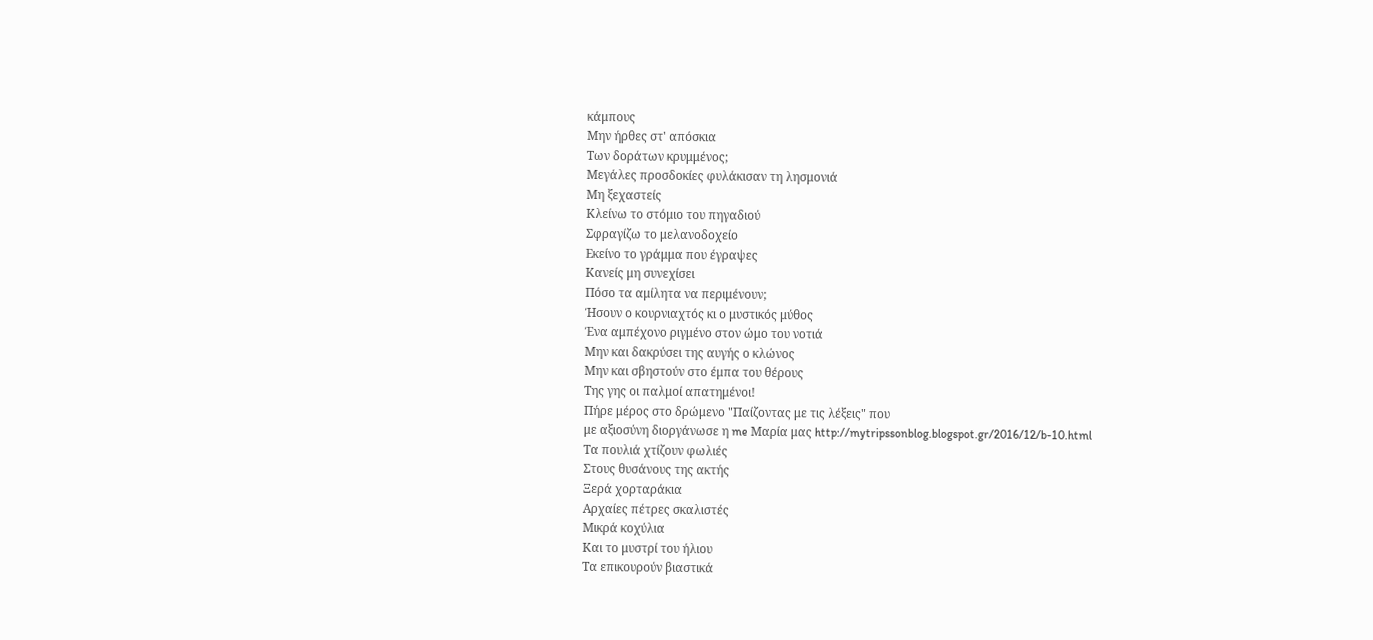κάμπους
Μην ήρθες στ' απόσκια
Των δοράτων κρυμμένος;
Μεγάλες προσδοκίες φυλάκισαν τη λησμονιά
Μη ξεχαστείς
Κλείνω το στόμιο του πηγαδιού
Σφραγίζω το μελανοδοχείο
Εκείνο το γράμμα που έγραψες
Κανείς μη συνεχίσει
Πόσο τα αμίλητα να περιμένουν;
Ήσουν ο κουρνιαχτός κι ο μυστικός μύθος
Ένα αμπέχονο ριγμένο στον ώμο του νοτιά
Μην και δακρύσει της αυγής ο κλώνος
Μην και σβηστούν στο έμπα του θέρους
Της γης οι παλμοί απατημένοι!
Πήρε μέρος στο δρώμενο "Παίζοντας με τις λέξεις" που
με αξιοσύνη διοργάνωσε η me Μαρία μας http://mytripssonblog.blogspot.gr/2016/12/b-10.html
Τα πουλιά χτίζουν φωλιές
Στους θυσάνους της ακτής
Ξερά χορταράκια
Αρχαίες πέτρες σκαλιστές
Μικρά κοχύλια
Και το μυστρί του ήλιου
Τα επικουρούν βιαστικά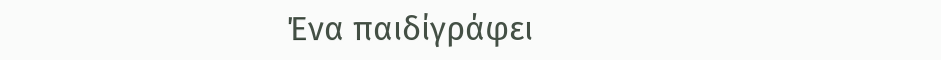Ένα παιδίγράφει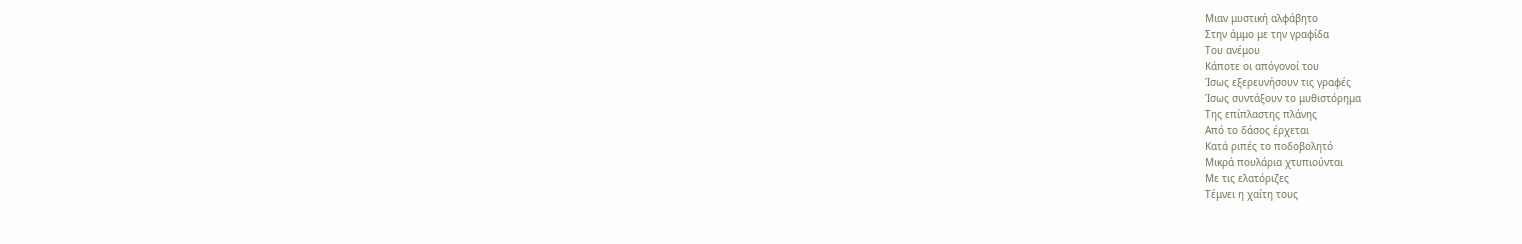Μιαν μυστική αλφάβητο
Στην άμμο με την γραφίδα
Του ανέμου
Κάποτε οι απόγονοί του
Ίσως εξερευνήσουν τις γραφές
Ίσως συντάξουν το μυθιστόρημα
Της επίπλαστης πλάνης
Από το δάσος έρχεται
Κατά ριπές το ποδοβολητό
Μικρά πουλάρια χτυπιούνται
Με τις ελατόριζες
Τέμνει η χαίτη τους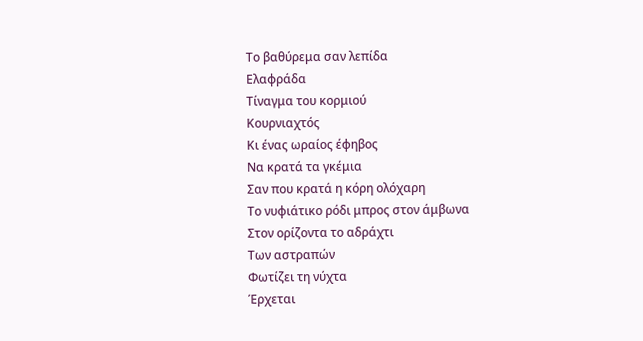Το βαθύρεμα σαν λεπίδα
Ελαφράδα
Τίναγμα του κορμιού
Κουρνιαχτός
Κι ένας ωραίος έφηβος
Να κρατά τα γκέμια
Σαν που κρατά η κόρη ολόχαρη
Το νυφιάτικο ρόδι μπρος στον άμβωνα
Στον ορίζοντα το αδράχτι
Των αστραπών
Φωτίζει τη νύχτα
Έρχεται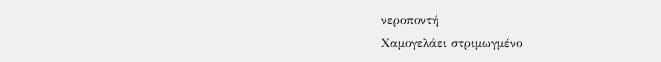νεροποντή
Χαμογελάει στριμωγμένο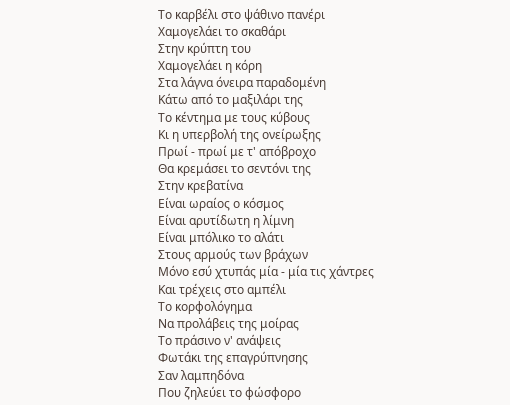Το καρβέλι στο ψάθινο πανέρι
Χαμογελάει το σκαθάρι
Στην κρύπτη του
Χαμογελάει η κόρη
Στα λάγνα όνειρα παραδομένη
Κάτω από το μαξιλάρι της
Το κέντημα με τους κύβους
Κι η υπερβολή της ονείρωξης
Πρωί - πρωί με τ' απόβροχο
Θα κρεμάσει το σεντόνι της
Στην κρεβατίνα
Είναι ωραίος ο κόσμος
Είναι αρυτίδωτη η λίμνη
Είναι μπόλικο το αλάτι
Στους αρμούς των βράχων
Μόνο εσύ χτυπάς μία - μία τις χάντρες
Και τρέχεις στο αμπέλι
Το κορφολόγημα
Να προλάβεις της μοίρας
Το πράσινο ν' ανάψεις
Φωτάκι της επαγρύπνησης
Σαν λαμπηδόνα
Που ζηλεύει το φώσφορο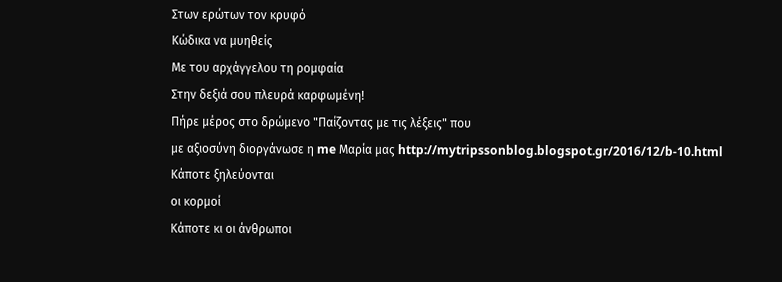Στων ερώτων τον κρυφό
Κώδικα να μυηθείς
Με του αρχάγγελου τη ρομφαία
Στην δεξιά σου πλευρά καρφωμένη!
Πήρε μέρος στο δρώμενο "Παίζοντας με τις λέξεις" που
με αξιοσύνη διοργάνωσε η me Μαρία μας http://mytripssonblog.blogspot.gr/2016/12/b-10.html
Κάποτε ξηλεύονται
οι κορμοί
Κάποτε κι οι άνθρωποι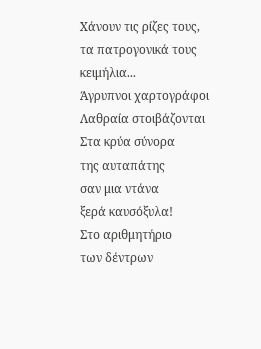Χάνουν τις ρίζες τους,
τα πατρογονικά τους
κειμήλια...
Άγρυπνοι χαρτογράφοι
Λαθραία στοιβάζονται
Στα κρύα σύνορα
της αυταπάτης
σαν μια ντάνα
ξερά καυσόξυλα!
Στο αριθμητήριο
των δέντρων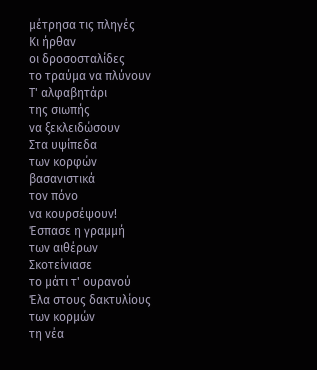μέτρησα τις πληγές
Κι ήρθαν
οι δροσοσταλίδες
το τραύμα να πλύνουν
Τ' αλφαβητάρι
της σιωπής
να ξεκλειδώσουν
Στα υψίπεδα
των κορφών
βασανιστικά
τον πόνο
να κουρσέψουν!
Έσπασε η γραμμή
των αιθέρων
Σκοτείνιασε
το μάτι τ' ουρανού
Έλα στους δακτυλίους
των κορμών
τη νέα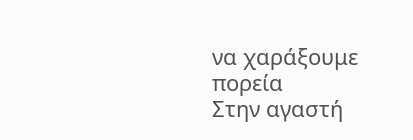να χαράξουμε
πορεία
Στην αγαστή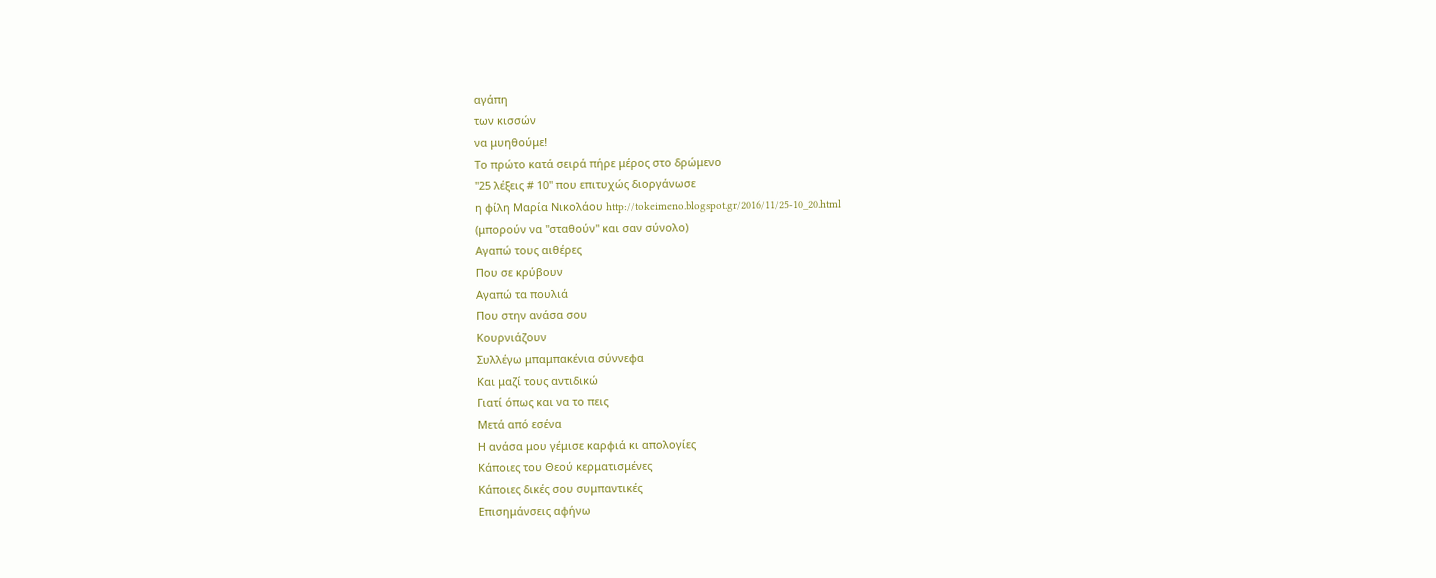αγάπη
των κισσών
να μυηθούμε!
Το πρώτο κατά σειρά πήρε μέρος στο δρώμενο
"25 λέξεις # 10" που επιτυχώς διοργάνωσε
η φίλη Μαρία Νικολάου http://tokeimeno.blogspot.gr/2016/11/25-10_20.html
(μπορούν να "σταθούν" και σαν σύνολο)
Αγαπώ τους αιθέρες
Που σε κρύβουν
Αγαπώ τα πουλιά
Που στην ανάσα σου
Κουρνιάζουν
Συλλέγω μπαμπακένια σύννεφα
Και μαζί τους αντιδικώ
Γιατί όπως και να το πεις
Μετά από εσένα
Η ανάσα μου γέμισε καρφιά κι απολογίες
Κάποιες του Θεού κερματισμένες
Κάποιες δικές σου συμπαντικές
Επισημάνσεις αφήνω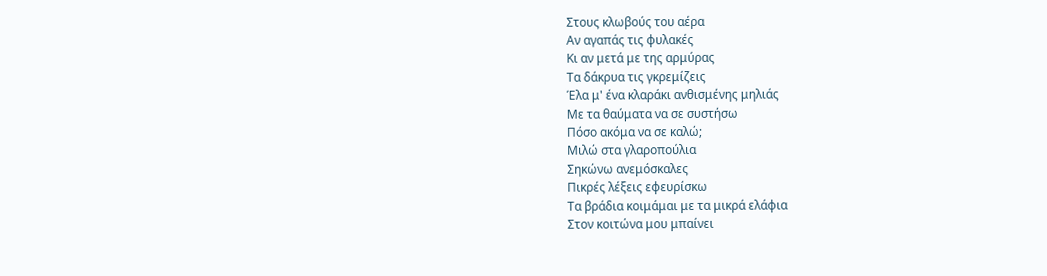Στους κλωβούς του αέρα
Αν αγαπάς τις φυλακές
Κι αν μετά με της αρμύρας
Τα δάκρυα τις γκρεμίζεις
Έλα μ' ένα κλαράκι ανθισμένης μηλιάς
Με τα θαύματα να σε συστήσω
Πόσο ακόμα να σε καλώ;
Μιλώ στα γλαροπούλια
Σηκώνω ανεμόσκαλες
Πικρές λέξεις εφευρίσκω
Τα βράδια κοιμάμαι με τα μικρά ελάφια
Στον κοιτώνα μου μπαίνει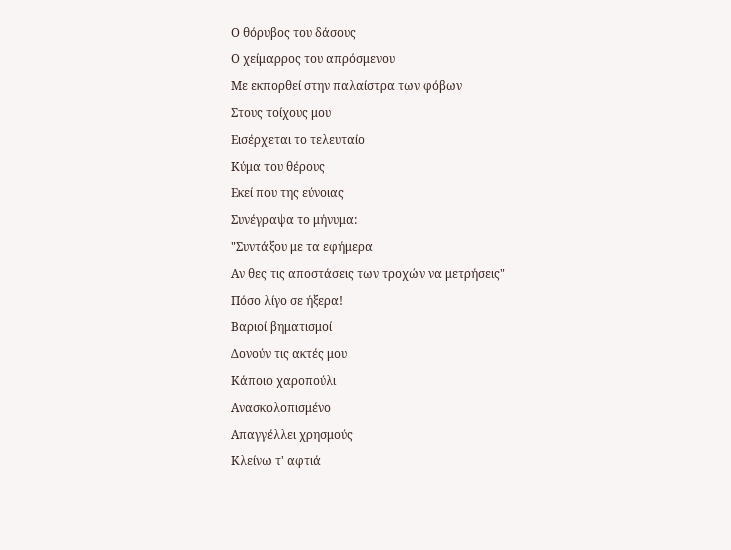Ο θόρυβος του δάσους
Ο χείμαρρος του απρόσμενου
Με εκπορθεί στην παλαίστρα των φόβων
Στους τοίχους μου
Εισέρχεται το τελευταίο
Κύμα του θέρους
Εκεί που της εύνοιας
Συνέγραψα το μήνυμα:
"Συντάξου με τα εφήμερα
Αν θες τις αποστάσεις των τροχών να μετρήσεις"
Πόσο λίγο σε ήξερα!
Βαριοί βηματισμοί
Δονούν τις ακτές μου
Κάποιο χαροπούλι
Ανασκολοπισμένο
Απαγγέλλει χρησμούς
Κλείνω τ' αφτιά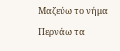Μαζεύω το νήμα
Περνάω τα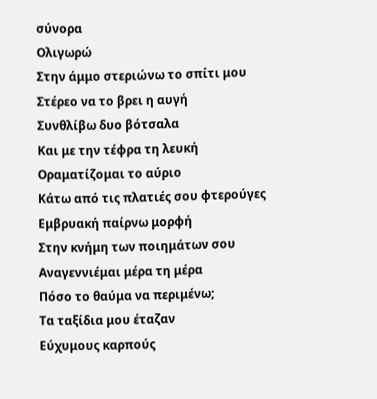σύνορα
Ολιγωρώ
Στην άμμο στεριώνω το σπίτι μου
Στέρεο να το βρει η αυγή
Συνθλίβω δυο βότσαλα
Και με την τέφρα τη λευκή
Οραματίζομαι το αύριο
Κάτω από τις πλατιές σου φτερούγες
Εμβρυακή παίρνω μορφή
Στην κνήμη των ποιημάτων σου
Αναγεννιέμαι μέρα τη μέρα
Πόσο το θαύμα να περιμένω;
Τα ταξίδια μου έταζαν
Εύχυμους καρπούς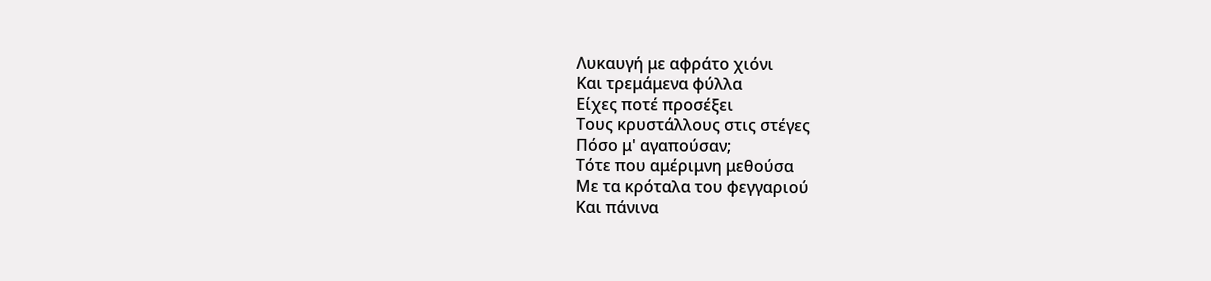Λυκαυγή με αφράτο χιόνι
Και τρεμάμενα φύλλα
Είχες ποτέ προσέξει
Τους κρυστάλλους στις στέγες
Πόσο μ' αγαπούσαν;
Τότε που αμέριμνη μεθούσα
Με τα κρόταλα του φεγγαριού
Και πάνινα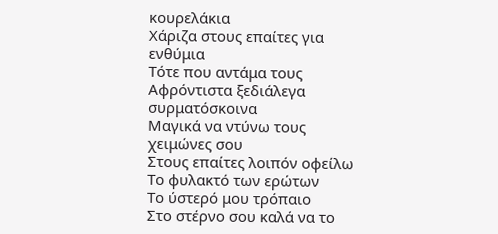κουρελάκια
Χάριζα στους επαίτες για ενθύμια
Τότε που αντάμα τους
Αφρόντιστα ξεδιάλεγα συρματόσκοινα
Μαγικά να ντύνω τους χειμώνες σου
Στους επαίτες λοιπόν οφείλω
Το φυλακτό των ερώτων
Το ύστερό μου τρόπαιο
Στο στέρνο σου καλά να το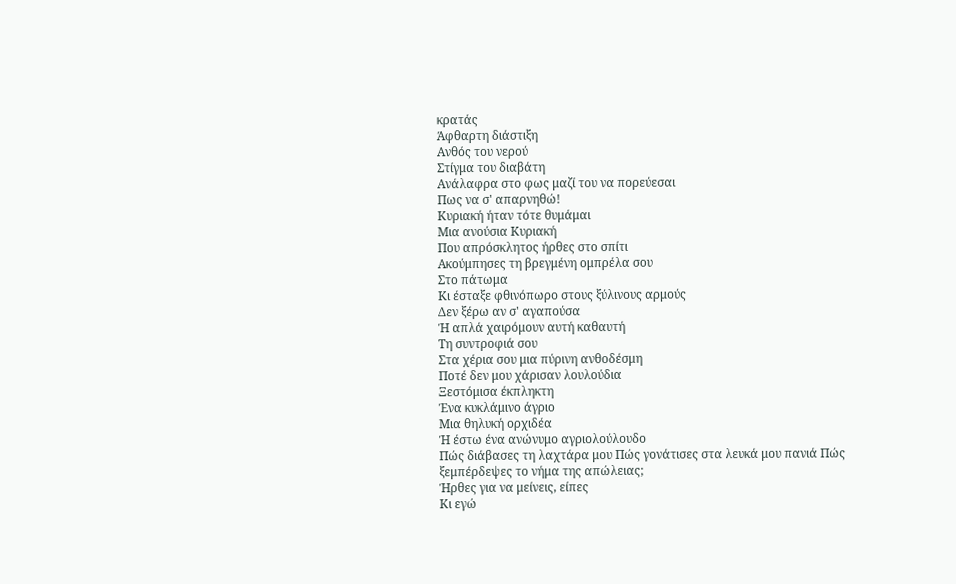κρατάς
Άφθαρτη διάστιξη
Ανθός του νερού
Στίγμα του διαβάτη
Ανάλαφρα στο φως μαζί του να πορεύεσαι
Πως να σ' απαρνηθώ!
Κυριακή ήταν τότε θυμάμαι
Μια ανούσια Κυριακή
Που απρόσκλητος ήρθες στο σπίτι
Ακούμπησες τη βρεγμένη ομπρέλα σου
Στο πάτωμα
Κι έσταξε φθινόπωρο στους ξύλινους αρμούς
Δεν ξέρω αν σ' αγαπούσα
Ή απλά χαιρόμουν αυτή καθαυτή
Τη συντροφιά σου
Στα χέρια σου μια πύρινη ανθοδέσμη
Ποτέ δεν μου χάρισαν λουλούδια
Ξεστόμισα έκπληκτη
Ένα κυκλάμινο άγριο
Μια θηλυκή ορχιδέα
Ή έστω ένα ανώνυμο αγριολούλουδο
Πώς διάβασες τη λαχτάρα μου Πώς γονάτισες στα λευκά μου πανιά Πώς ξεμπέρδεψες το νήμα της απώλειας;
Ήρθες για να μείνεις, είπες
Κι εγώ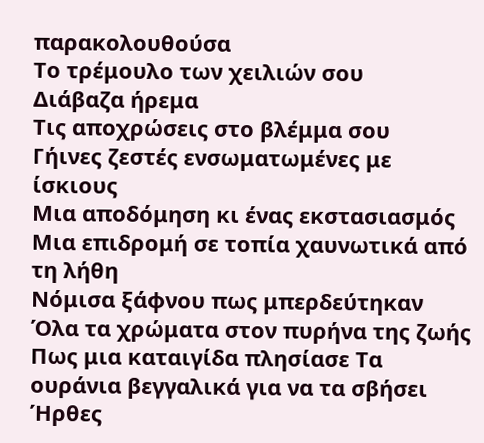παρακολουθούσα
Το τρέμουλο των χειλιών σου
Διάβαζα ήρεμα
Τις αποχρώσεις στο βλέμμα σου
Γήινες ζεστές ενσωματωμένες με ίσκιους
Μια αποδόμηση κι ένας εκστασιασμός
Μια επιδρομή σε τοπία χαυνωτικά από τη λήθη
Νόμισα ξάφνου πως μπερδεύτηκαν Όλα τα χρώματα στον πυρήνα της ζωής Πως μια καταιγίδα πλησίασε Τα ουράνια βεγγαλικά για να τα σβήσει
Ήρθες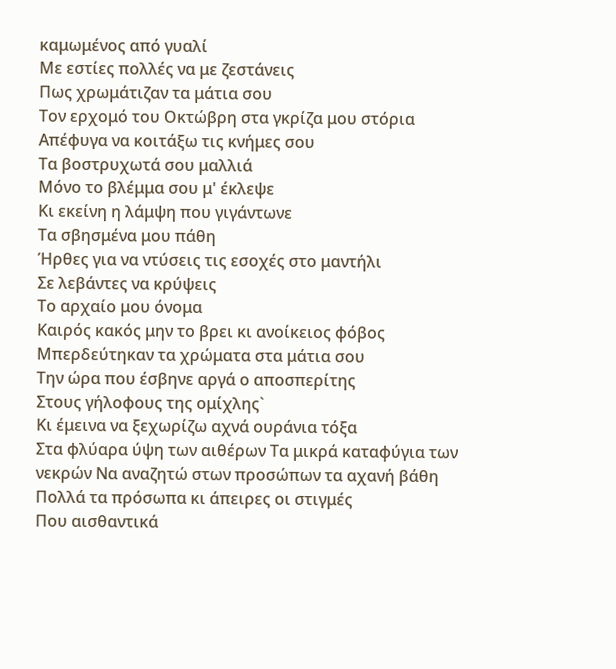καμωμένος από γυαλί
Με εστίες πολλές να με ζεστάνεις
Πως χρωμάτιζαν τα μάτια σου
Τον ερχομό του Οκτώβρη στα γκρίζα μου στόρια
Απέφυγα να κοιτάξω τις κνήμες σου
Τα βοστρυχωτά σου μαλλιά
Μόνο το βλέμμα σου μ' έκλεψε
Κι εκείνη η λάμψη που γιγάντωνε
Τα σβησμένα μου πάθη
Ήρθες για να ντύσεις τις εσοχές στο μαντήλι
Σε λεβάντες να κρύψεις
Το αρχαίο μου όνομα
Καιρός κακός μην το βρει κι ανοίκειος φόβος
Μπερδεύτηκαν τα χρώματα στα μάτια σου
Την ώρα που έσβηνε αργά ο αποσπερίτης
Στους γήλοφους της ομίχλης`
Κι έμεινα να ξεχωρίζω αχνά ουράνια τόξα
Στα φλύαρα ύψη των αιθέρων Τα μικρά καταφύγια των νεκρών Να αναζητώ στων προσώπων τα αχανή βάθη Πολλά τα πρόσωπα κι άπειρες οι στιγμές
Που αισθαντικά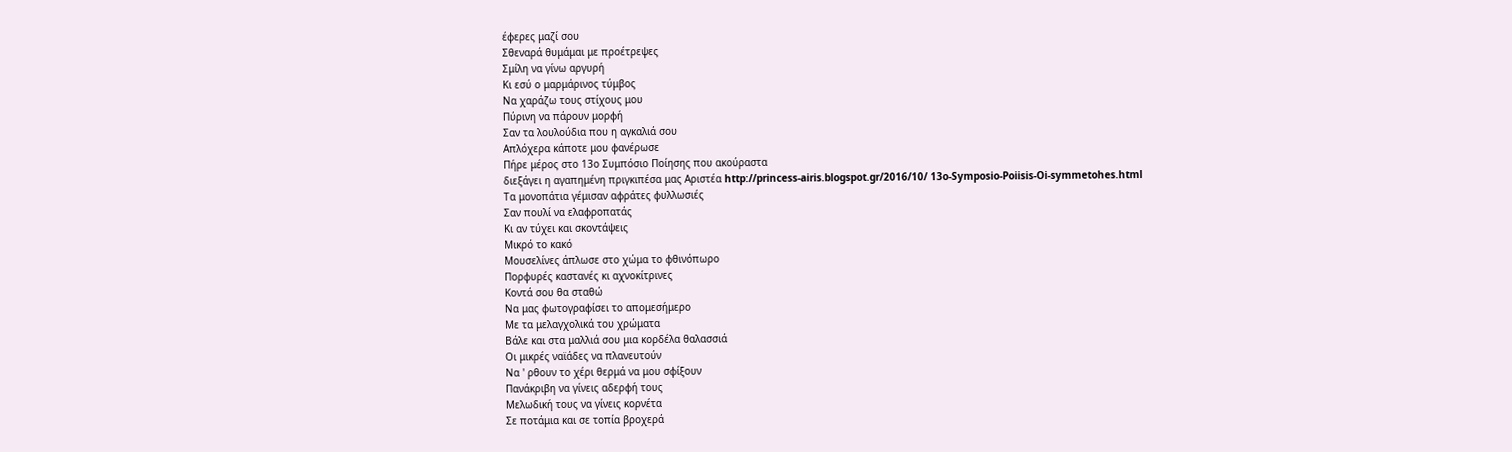έφερες μαζί σου
Σθεναρά θυμάμαι με προέτρεψες
Σμίλη να γίνω αργυρή
Κι εσύ ο μαρμάρινος τύμβος
Να χαράζω τους στίχους μου
Πύρινη να πάρουν μορφή
Σαν τα λουλούδια που η αγκαλιά σου
Απλόχερα κάποτε μου φανέρωσε
Πήρε μέρος στο 13ο Συμπόσιο Ποίησης που ακούραστα
διεξάγει η αγαπημένη πριγκιπέσα μας Αριστέα http://princess-airis.blogspot.gr/2016/10/ 13o-Symposio-Poiisis-Oi-symmetohes.html
Τα μονοπάτια γέμισαν αφράτες φυλλωσιές
Σαν πουλί να ελαφροπατάς
Κι αν τύχει και σκοντάψεις
Μικρό το κακό
Μουσελίνες άπλωσε στο χώμα το φθινόπωρο
Πορφυρές καστανές κι αχνοκίτρινες
Κοντά σου θα σταθώ
Να μας φωτογραφίσει το απομεσήμερο
Με τα μελαγχολικά του χρώματα
Βάλε και στα μαλλιά σου μια κορδέλα θαλασσιά
Οι μικρές ναϊάδες να πλανευτούν
Να ' ρθουν το χέρι θερμά να μου σφίξουν
Πανάκριβη να γίνεις αδερφή τους
Μελωδική τους να γίνεις κορνέτα
Σε ποτάμια και σε τοπία βροχερά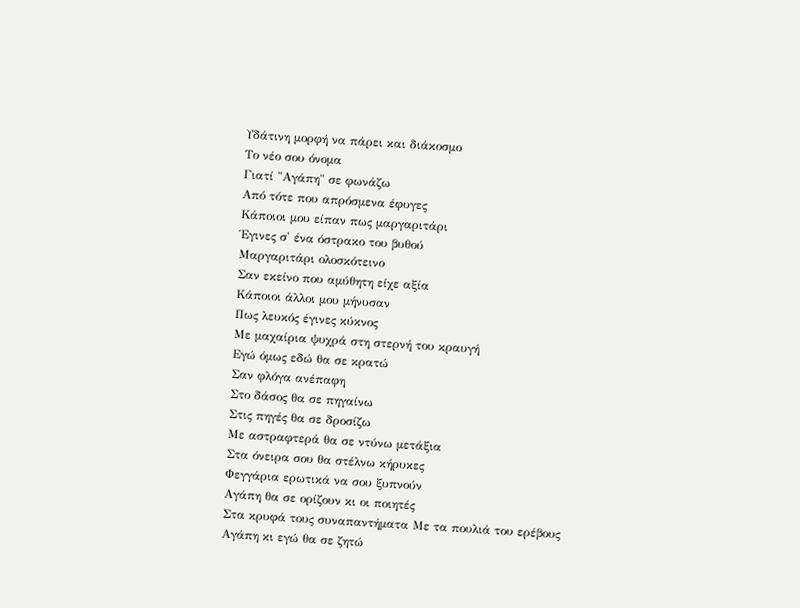Υδάτινη μορφή να πάρει και διάκοσμο
Το νέο σου όνομα
Γιατί "Αγάπη" σε φωνάζω
Από τότε που απρόσμενα έφυγες
Κάποιοι μου είπαν πως μαργαριτάρι
Έγινες σ' ένα όστρακο του βυθού
Μαργαριτάρι ολοσκότεινο
Σαν εκείνο που αμύθητη είχε αξία
Κάποιοι άλλοι μου μήνυσαν
Πως λευκός έγινες κύκνος
Με μαχαίρια ψυχρά στη στερνή του κραυγή
Εγώ όμως εδώ θα σε κρατώ
Σαν φλόγα ανέπαφη
Στο δάσος θα σε πηγαίνω
Στις πηγές θα σε δροσίζω
Με αστραφτερά θα σε ντύνω μετάξια
Στα όνειρα σου θα στέλνω κήρυκες
Φεγγάρια ερωτικά να σου ξυπνούν
Αγάπη θα σε ορίζουν κι οι ποιητές
Στα κρυφά τους συναπαντήματα Με τα πουλιά του ερέβους
Αγάπη κι εγώ θα σε ζητώ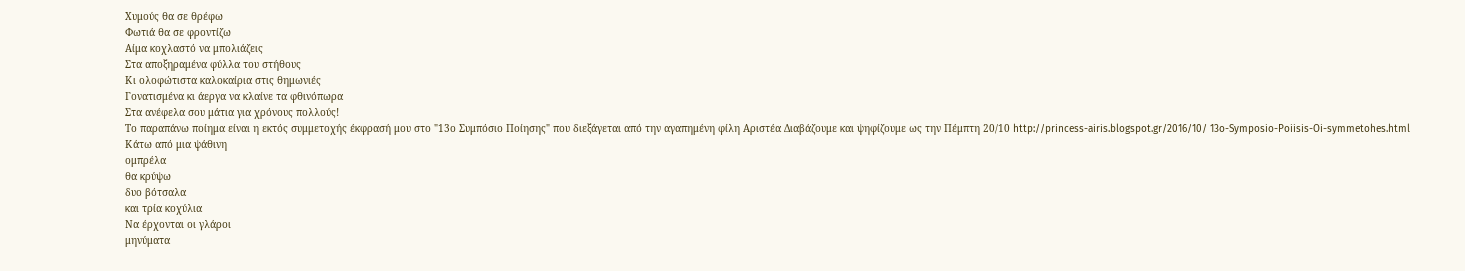Χυμούς θα σε θρέφω
Φωτιά θα σε φροντίζω
Αίμα κοχλαστό να μπολιάζεις
Στα αποξηραμένα φύλλα του στήθους
Κι ολοφώτιστα καλοκαίρια στις θημωνιές
Γονατισμένα κι άεργα να κλαίνε τα φθινόπωρα
Στα ανέφελα σου μάτια για χρόνους πολλούς!
Το παραπάνω ποίημα είναι η εκτός συμμετοχής έκφρασή μου στο "13ο Συμπόσιο Ποίησης" που διεξάγεται από την αγαπημένη φίλη Αριστέα Διαβάζουμε και ψηφίζουμε ως την Πέμπτη 20/10 http://princess-airis.blogspot.gr/2016/10/ 13o-Symposio-Poiisis-Oi-symmetohes.html
Κάτω από μια ψάθινη
ομπρέλα
θα κρύψω
δυο βότσαλα
και τρία κοχύλια
Να έρχονται οι γλάροι
μηνύματα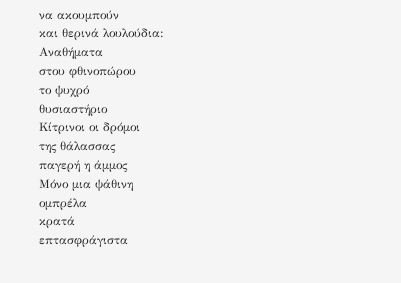να ακουμπούν
και θερινά λουλούδια:
Αναθήματα
στου φθινοπώρου
το ψυχρό
θυσιαστήριο
Κίτρινοι οι δρόμοι
της θάλασσας
παγερή η άμμος
Μόνο μια ψάθινη
ομπρέλα
κρατά
επτασφράγιστα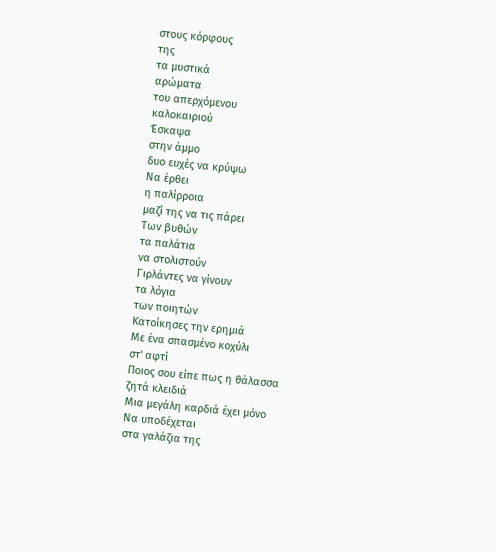στους κόρφους
της
τα μυστικά
αρώματα
του απερχόμενου
καλοκαιριού
Έσκαψα
στην άμμο
δυο ευχές να κρύψω
Να έρθει
η παλίρροια
μαζί της να τις πάρει
Των βυθών
τα παλάτια
να στολιστούν
Γιρλάντες να γίνουν
τα λόγια
των ποιητών
Κατοίκησες την ερημιά
Με ένα σπασμένο κοχύλι
στ' αφτί
Ποιος σου είπε πως η θάλασσα
ζητά κλειδιά
Μια μεγάλη καρδιά έχει μόνο
Να υποδέχεται
στα γαλάζια της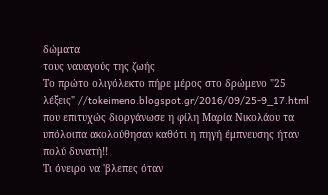δώματα
τους ναυαγούς της ζωής
Το πρώτο ολιγόλεκτο πήρε μέρος στο δρώμενο "25 λέξεις" //tokeimeno.blogspot.gr/2016/09/25-9_17.html
που επιτυχώς διοργάνωσε η φίλη Μαρία Νικολάου τα
υπόλοιπα ακολούθησαν καθότι η πηγή έμπνευσης ήταν
πολύ δυνατή!!
Τι όνειρο να 'βλεπες όταν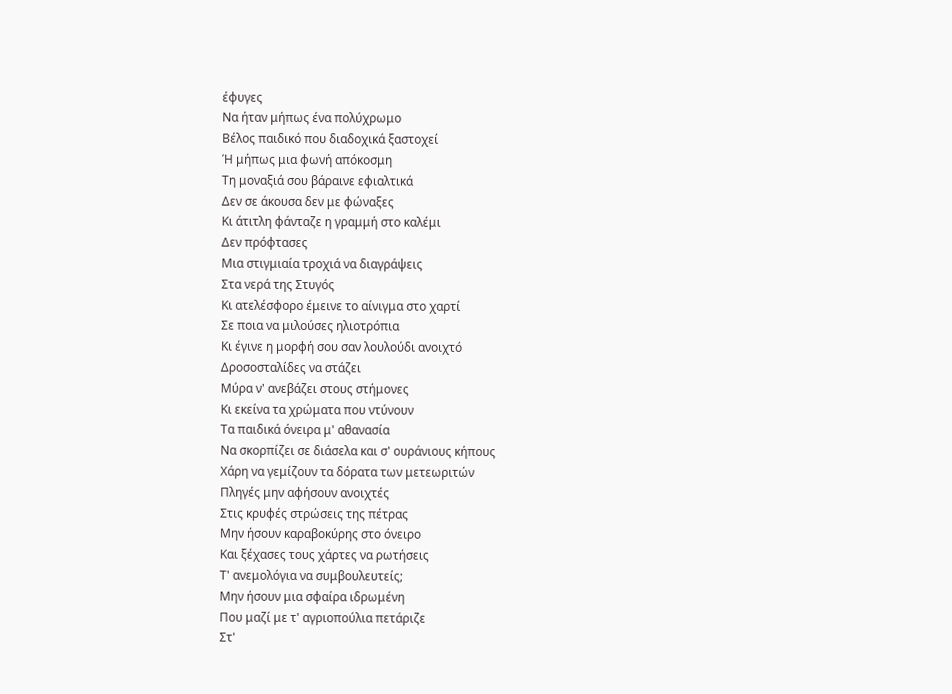έφυγες
Να ήταν μήπως ένα πολύχρωμο
Βέλος παιδικό που διαδοχικά ξαστοχεί
Ή μήπως μια φωνή απόκοσμη
Τη μοναξιά σου βάραινε εφιαλτικά
Δεν σε άκουσα δεν με φώναξες
Κι άτιτλη φάνταζε η γραμμή στο καλέμι
Δεν πρόφτασες
Μια στιγμιαία τροχιά να διαγράψεις
Στα νερά της Στυγός
Κι ατελέσφορο έμεινε το αίνιγμα στο χαρτί
Σε ποια να μιλούσες ηλιοτρόπια
Κι έγινε η μορφή σου σαν λουλούδι ανοιχτό
Δροσοσταλίδες να στάζει
Μύρα ν' ανεβάζει στους στήμονες
Κι εκείνα τα χρώματα που ντύνουν
Τα παιδικά όνειρα μ' αθανασία
Να σκορπίζει σε διάσελα και σ' ουράνιους κήπους
Χάρη να γεμίζουν τα δόρατα των μετεωριτών
Πληγές μην αφήσουν ανοιχτές
Στις κρυφές στρώσεις της πέτρας
Μην ήσουν καραβοκύρης στο όνειρο
Και ξέχασες τους χάρτες να ρωτήσεις
Τ' ανεμολόγια να συμβουλευτείς;
Μην ήσουν μια σφαίρα ιδρωμένη
Που μαζί με τ' αγριοπούλια πετάριζε
Στ'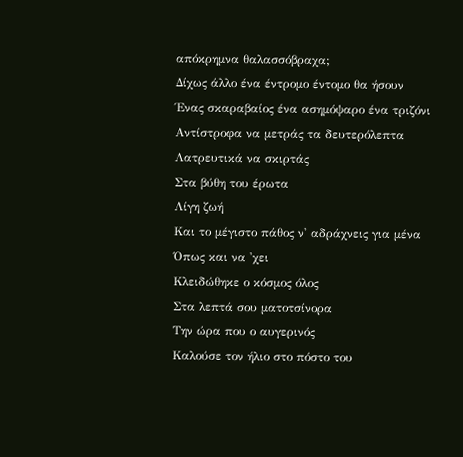απόκρημνα θαλασσόβραχα;
Δίχως άλλο ένα έντρομο έντομο θα ήσουν
Ένας σκαραβαίος ένα ασημόψαρο ένα τριζόνι
Αντίστροφα να μετράς τα δευτερόλεπτα
Λατρευτικά να σκιρτάς
Στα βύθη του έρωτα
Λίγη ζωή
Και το μέγιστο πάθος ν' αδράχνεις για μένα
Όπως και να 'χει
Κλειδώθηκε ο κόσμος όλος
Στα λεπτά σου ματοτσίνορα
Την ώρα που ο αυγερινός
Καλούσε τον ήλιο στο πόστο του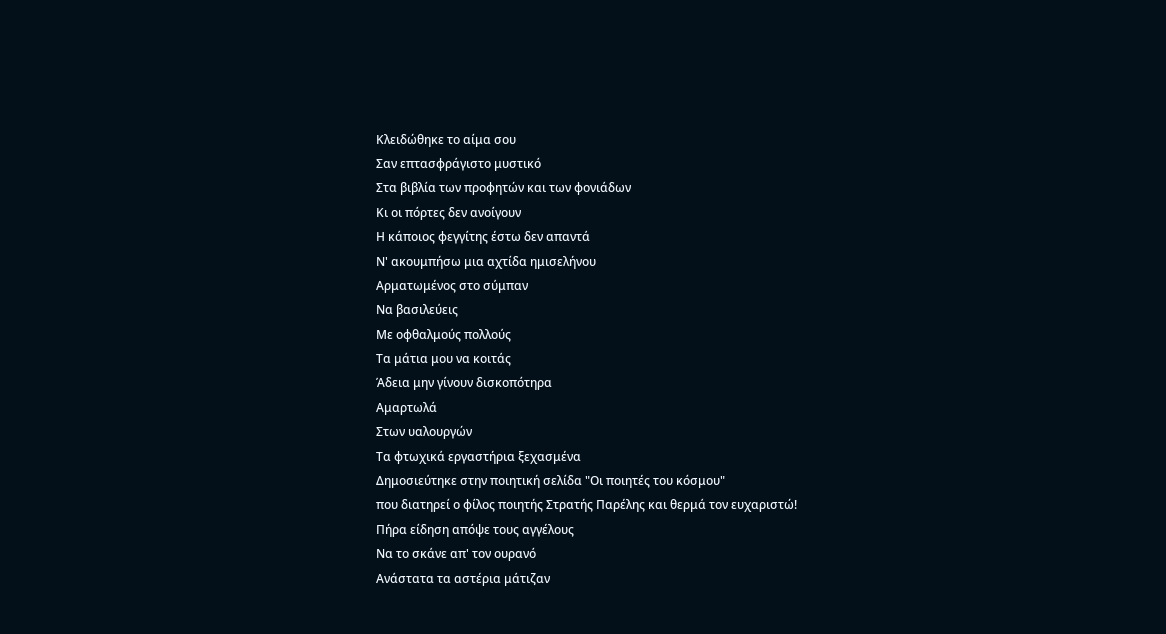Κλειδώθηκε το αίμα σου
Σαν επτασφράγιστο μυστικό
Στα βιβλία των προφητών και των φονιάδων
Κι οι πόρτες δεν ανοίγουν
Η κάποιος φεγγίτης έστω δεν απαντά
Ν' ακουμπήσω μια αχτίδα ημισελήνου
Αρματωμένος στο σύμπαν
Να βασιλεύεις
Με οφθαλμούς πολλούς
Τα μάτια μου να κοιτάς
Άδεια μην γίνουν δισκοπότηρα
Αμαρτωλά
Στων υαλουργών
Τα φτωχικά εργαστήρια ξεχασμένα
Δημοσιεύτηκε στην ποιητική σελίδα "Οι ποιητές του κόσμου"
που διατηρεί ο φίλος ποιητής Στρατής Παρέλης και θερμά τον ευχαριστώ!
Πήρα είδηση απόψε τους αγγέλους
Να το σκάνε απ' τον ουρανό
Ανάστατα τα αστέρια μάτιζαν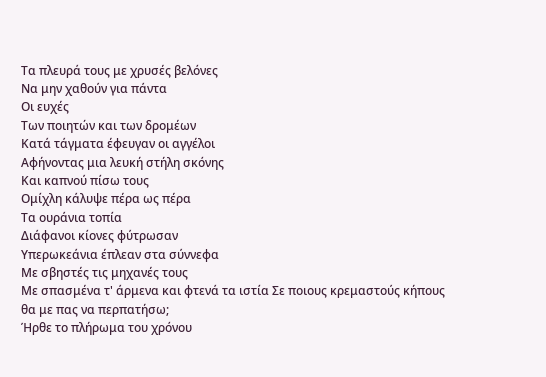Τα πλευρά τους με χρυσές βελόνες
Να μην χαθούν για πάντα
Οι ευχές
Των ποιητών και των δρομέων
Κατά τάγματα έφευγαν οι αγγέλοι
Αφήνοντας μια λευκή στήλη σκόνης
Και καπνού πίσω τους
Ομίχλη κάλυψε πέρα ως πέρα
Τα ουράνια τοπία
Διάφανοι κίονες φύτρωσαν
Υπερωκεάνια έπλεαν στα σύννεφα
Με σβηστές τις μηχανές τους
Με σπασμένα τ' άρμενα και φτενά τα ιστία Σε ποιους κρεμαστούς κήπους θα με πας να περπατήσω;
Ήρθε το πλήρωμα του χρόνου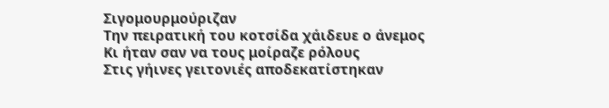Σιγομουρμούριζαν
Την πειρατική του κοτσίδα χάιδευε ο άνεμος
Κι ήταν σαν να τους μοίραζε ρόλους
Στις γήινες γειτονιές αποδεκατίστηκαν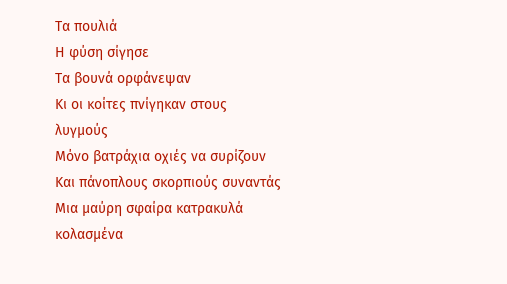Τα πουλιά
Η φύση σίγησε
Τα βουνά ορφάνεψαν
Κι οι κοίτες πνίγηκαν στους λυγμούς
Μόνο βατράχια οχιές να συρίζουν
Και πάνοπλους σκορπιούς συναντάς
Μια μαύρη σφαίρα κατρακυλά κολασμένα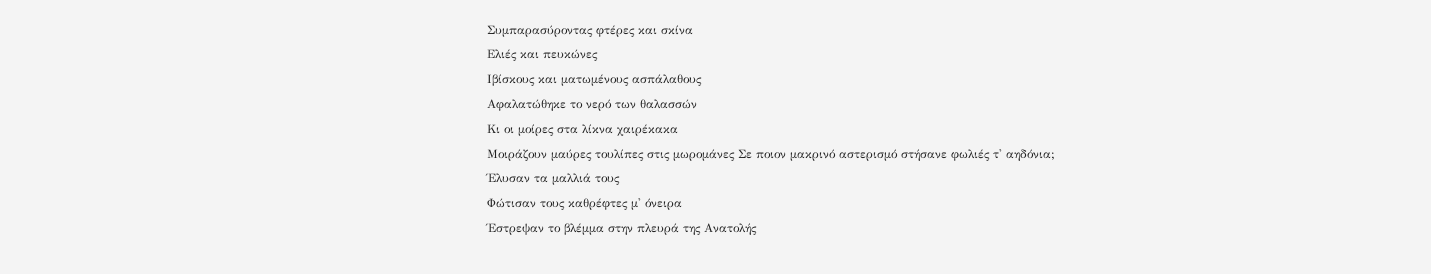Συμπαρασύροντας φτέρες και σκίνα
Ελιές και πευκώνες
Ιβίσκους και ματωμένους ασπάλαθους
Αφαλατώθηκε το νερό των θαλασσών
Κι οι μοίρες στα λίκνα χαιρέκακα
Μοιράζουν μαύρες τουλίπες στις μωρομάνες Σε ποιον μακρινό αστερισμό στήσανε φωλιές τ' αηδόνια;
Έλυσαν τα μαλλιά τους
Φώτισαν τους καθρέφτες μ' όνειρα
Έστρεψαν το βλέμμα στην πλευρά της Ανατολής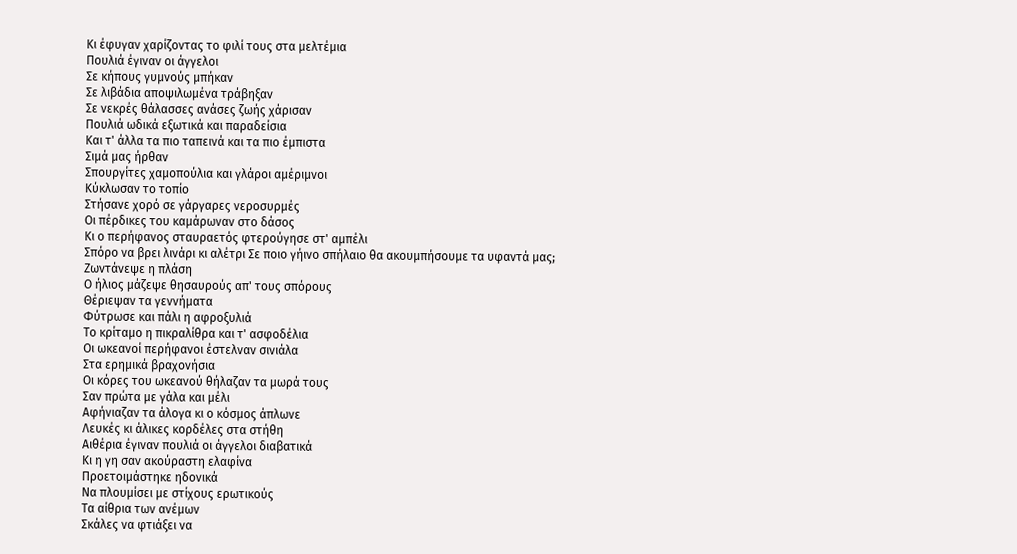Κι έφυγαν χαρίζοντας το φιλί τους στα μελτέμια
Πουλιά έγιναν οι άγγελοι
Σε κήπους γυμνούς μπήκαν
Σε λιβάδια αποψιλωμένα τράβηξαν
Σε νεκρές θάλασσες ανάσες ζωής χάρισαν
Πουλιά ωδικά εξωτικά και παραδείσια
Και τ' άλλα τα πιο ταπεινά και τα πιο έμπιστα
Σιμά μας ήρθαν
Σπουργίτες χαμοπούλια και γλάροι αμέριμνοι
Κύκλωσαν το τοπίο
Στήσανε χορό σε γάργαρες νεροσυρμές
Οι πέρδικες του καμάρωναν στο δάσος
Κι ο περήφανος σταυραετός φτερούγησε στ' αμπέλι
Σπόρο να βρει λινάρι κι αλέτρι Σε ποιο γήινο σπήλαιο θα ακουμπήσουμε τα υφαντά μας;
Ζωντάνεψε η πλάση
Ο ήλιος μάζεψε θησαυρούς απ' τους σπόρους
Θέριεψαν τα γεννήματα
Φύτρωσε και πάλι η αφροξυλιά
Το κρίταμο η πικραλίθρα και τ' ασφοδέλια
Οι ωκεανοί περήφανοι έστελναν σινιάλα
Στα ερημικά βραχονήσια
Οι κόρες του ωκεανού θήλαζαν τα μωρά τους
Σαν πρώτα με γάλα και μέλι
Αφήνιαζαν τα άλογα κι ο κόσμος άπλωνε
Λευκές κι άλικες κορδέλες στα στήθη
Αιθέρια έγιναν πουλιά οι άγγελοι διαβατικά
Κι η γη σαν ακούραστη ελαφίνα
Προετοιμάστηκε ηδονικά
Να πλουμίσει με στίχους ερωτικούς
Τα αίθρια των ανέμων
Σκάλες να φτιάξει να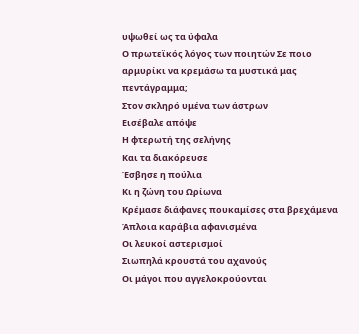υψωθεί ως τα ύφαλα
Ο πρωτεϊκός λόγος των ποιητών Σε ποιο αρμυρίκι να κρεμάσω τα μυστικά μας πεντάγραμμα;
Στον σκληρό υμένα των άστρων
Εισέβαλε απόψε
Η φτερωτή της σελήνης
Και τα διακόρευσε
Έσβησε η πούλια
Κι η ζώνη του Ωρίωνα
Κρέμασε διάφανες πουκαμίσες στα βρεχάμενα
Άπλοια καράβια αφανισμένα
Οι λευκοί αστερισμοί
Σιωπηλά κρουστά του αχανούς
Οι μάγοι που αγγελοκρούονται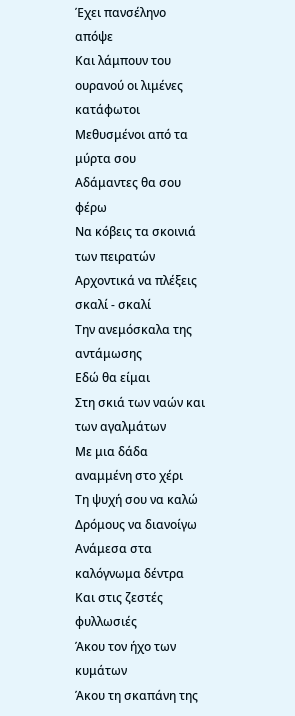Έχει πανσέληνο απόψε
Και λάμπουν του ουρανού οι λιμένες κατάφωτοι
Μεθυσμένοι από τα μύρτα σου
Αδάμαντες θα σου φέρω
Να κόβεις τα σκοινιά των πειρατών
Αρχοντικά να πλέξεις σκαλί - σκαλί
Την ανεμόσκαλα της αντάμωσης
Εδώ θα είμαι
Στη σκιά των ναών και των αγαλμάτων
Με μια δάδα αναμμένη στο χέρι
Τη ψυχή σου να καλώ
Δρόμους να διανοίγω
Ανάμεσα στα καλόγνωμα δέντρα
Και στις ζεστές φυλλωσιές
Άκου τον ήχο των κυμάτων
Άκου τη σκαπάνη της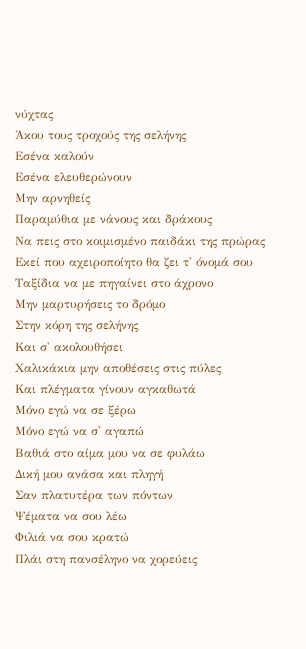νύχτας
Άκου τους τροχούς της σελήνης
Εσένα καλούν
Εσένα ελευθερώνουν
Μην αρνηθείς
Παραμύθια με νάνους και δράκους
Να πεις στο κοιμισμένο παιδάκι της πρώρας
Εκεί που αχειροποίητο θα ζει τ' όνομά σου
Ταξίδια να με πηγαίνει στο άχρονο
Μην μαρτυρήσεις το δρόμο
Στην κόρη της σελήνης
Και σ' ακολουθήσει
Χαλικάκια μην αποθέσεις στις πύλες
Και πλέγματα γίνουν αγκαθωτά
Μόνο εγώ να σε ξέρω
Μόνο εγώ να σ' αγαπώ
Βαθιά στο αίμα μου να σε φυλάω
Δική μου ανάσα και πληγή
Σαν πλατυτέρα των πόντων
Ψέματα να σου λέω
Φιλιά να σου κρατώ
Πλάι στη πανσέληνο να χορεύεις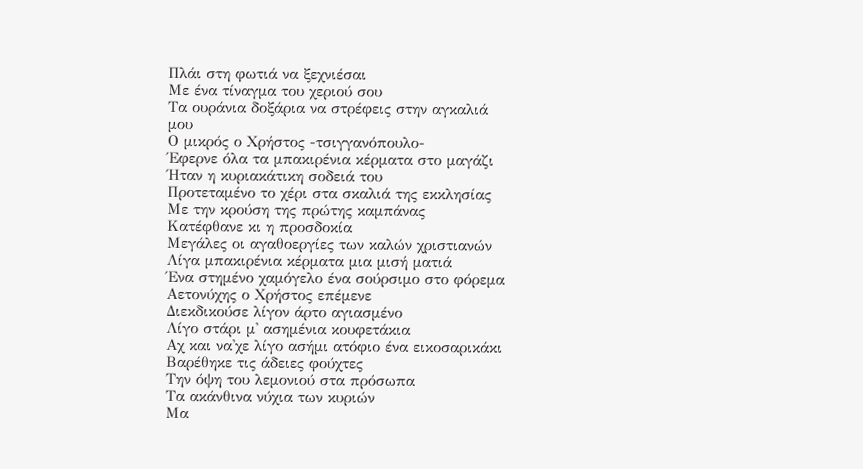Πλάι στη φωτιά να ξεχνιέσαι
Με ένα τίναγμα του χεριού σου
Τα ουράνια δοξάρια να στρέφεις στην αγκαλιά μου
Ο μικρός ο Χρήστος -τσιγγανόπουλο-
Έφερνε όλα τα μπακιρένια κέρματα στο μαγάζι
Ήταν η κυριακάτικη σοδειά του
Προτεταμένο το χέρι στα σκαλιά της εκκλησίας
Με την κρούση της πρώτης καμπάνας
Κατέφθανε κι η προσδοκία
Μεγάλες οι αγαθοεργίες των καλών χριστιανών
Λίγα μπακιρένια κέρματα μια μισή ματιά
Ένα στημένο χαμόγελο ένα σούρσιμο στο φόρεμα
Αετονύχης ο Χρήστος επέμενε
Διεκδικούσε λίγον άρτο αγιασμένο
Λίγο στάρι μ' ασημένια κουφετάκια
Αχ και να'χε λίγο ασήμι ατόφιο ένα εικοσαρικάκι
Βαρέθηκε τις άδειες φούχτες
Την όψη του λεμονιού στα πρόσωπα
Τα ακάνθινα νύχια των κυριών
Μα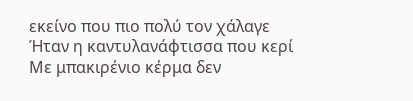εκείνο που πιο πολύ τον χάλαγε
Ήταν η καντυλανάφτισσα που κερί
Με μπακιρένιο κέρμα δεν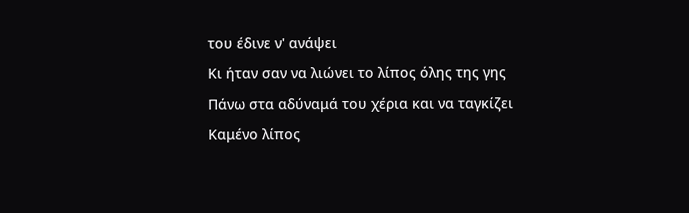του έδινε ν' ανάψει
Κι ήταν σαν να λιώνει το λίπος όλης της γης
Πάνω στα αδύναμά του χέρια και να ταγκίζει
Καμένο λίπος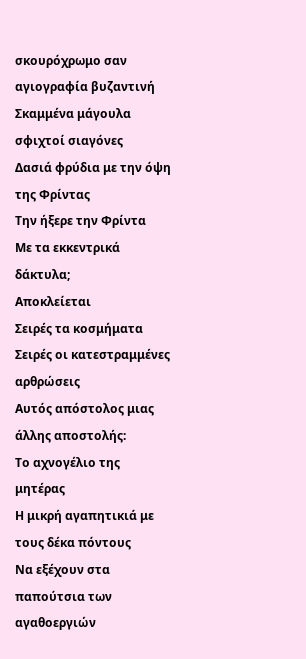σκουρόχρωμο σαν αγιογραφία βυζαντινή
Σκαμμένα μάγουλα σφιχτοί σιαγόνες
Δασιά φρύδια με την όψη της Φρίντας
Την ήξερε την Φρίντα
Με τα εκκεντρικά δάκτυλα;
Αποκλείεται
Σειρές τα κοσμήματα
Σειρές οι κατεστραμμένες αρθρώσεις
Αυτός απόστολος μιας άλλης αποστολής:
Το αχνογέλιο της μητέρας
Η μικρή αγαπητικιά με τους δέκα πόντους
Να εξέχουν στα παπούτσια των αγαθοεργιών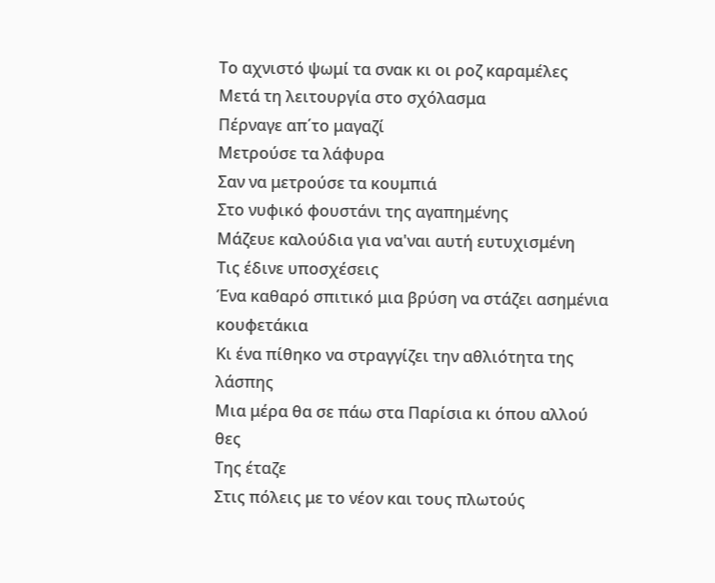Το αχνιστό ψωμί τα σνακ κι οι ροζ καραμέλες
Μετά τη λειτουργία στο σχόλασμα
Πέρναγε απ΄το μαγαζί
Μετρούσε τα λάφυρα
Σαν να μετρούσε τα κουμπιά
Στο νυφικό φουστάνι της αγαπημένης
Μάζευε καλούδια για να'ναι αυτή ευτυχισμένη
Τις έδινε υποσχέσεις
Ένα καθαρό σπιτικό μια βρύση να στάζει ασημένια κουφετάκια
Κι ένα πίθηκο να στραγγίζει την αθλιότητα της λάσπης
Μια μέρα θα σε πάω στα Παρίσια κι όπου αλλού θες
Της έταζε
Στις πόλεις με το νέον και τους πλωτούς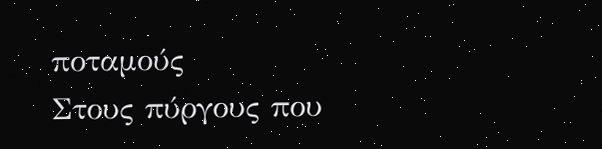ποταμούς
Στους πύργους που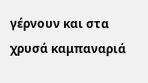γέρνουν και στα χρυσά καμπαναριά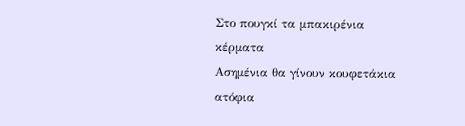Στο πουγκί τα μπακιρένια κέρματα
Ασημένια θα γίνουν κουφετάκια ατόφια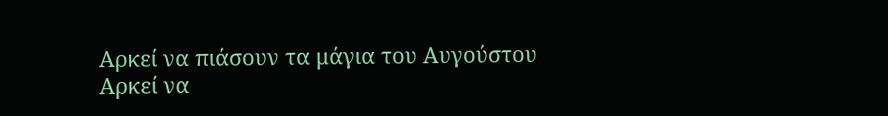Αρκεί να πιάσουν τα μάγια του Αυγούστου
Αρκεί να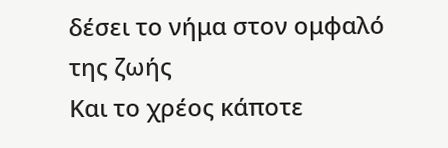δέσει το νήμα στον ομφαλό της ζωής
Και το χρέος κάποτε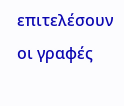επιτελέσουν οι γραφές